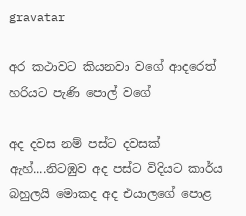gravatar

අර කථාවට කියනවා වගේ ආදරෙත් හරියට පැණි පොල් වගේ

අද දවස නම් පස්ට දවසක් ඇහ්....නිටඹුව අද පස්ට විදියට කාර්ය බහුලයි මොකද අද එයාලගේ පොළ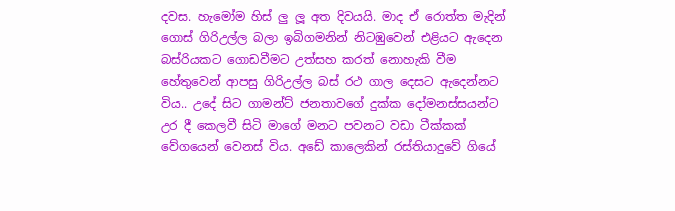දවස. හැමෝම හිස් ලු ලූ අත දිවයයි. මාද ඒ රොත්ත මැදින් ගොස් ගිරිඋල්ල බලා ඉබිගමනින් නිටඹුවෙන් එළියට ඇදෙන බස්රියකට ගොඩවීමට උත්සහ කරත් නොහැකි වීම හේතුවෙන් ආපසු ගිරිඋල්ල බස් රථ ගාල දෙසට ඇදෙන්නට විය.. උදේ සිට ගාමන්ට් ජනතාවගේ දුක්ක දෝමනස්සයන්ට උර දී කෙලවී සිටි මාගේ මනට පවනට වඩා ටීක්කක් වේගයෙන් වෙනස් විය. අඩේ කාලෙකින් රස්තියාදුවේ ගියේ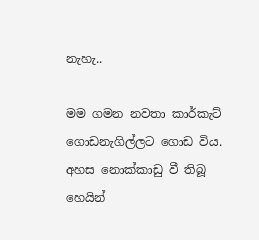නැහැ..

මම ගමන නවතා කාර්කැට් ගොඩනැගිල්ලට ගොඩ විය. අහස නොක්කාඩු වී තිබූ හෙයින්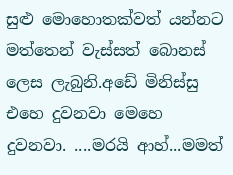සුළු මොහොතක්වත් යන්නට මත්තෙන් වැස්සත් බොනස් ලෙස ලැබුනි.අඩේ මිනිස්සු එහෙ දුවනවා මෙහෙ දුවනවා. ....මරයි ආහ්...මමත්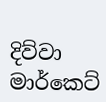දිව්වා මාර්කෙට්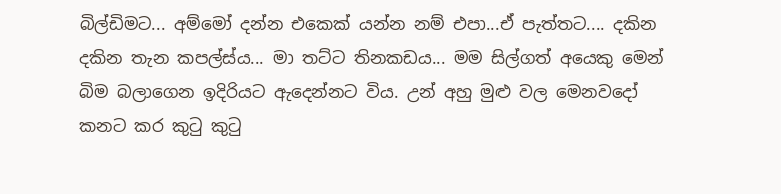බිල්ඩිමට... අම්මෝ දන්න එකෙක් යන්න නම් එපා...ඒ පැත්තට.... දකින දකින තැන කපල්ස්ය... මා තට්ට තිනකඩය... මම සිල්ගත් අයෙකු මෙන් බිම බලාගෙන ඉදිරියට ඇදෙන්නට විය. උන් අහු මුළු වල මෙනවදෝ කනට කර කුටු කුටු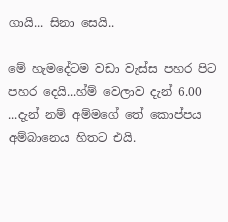ගායි... සිනා සෙයි..

මේ හැමදේටම වඩා වැස්ස පහර පිට පහර දෙයි...හ්ම් වෙලාව දැන් 6.00 ...දැන් නම් අම්මගේ තේ කොප්පය අම්බානෙය හිතට එයි.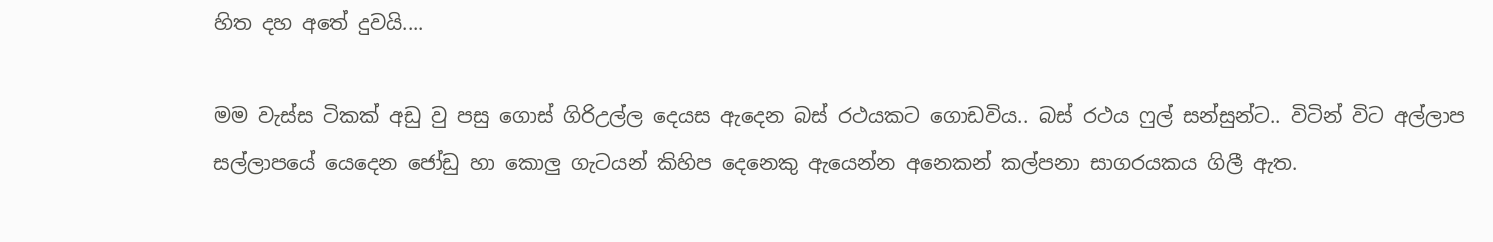හිත දහ අතේ දුවයි....

මම වැස්ස ටිකක් අඩු වු පසු ගොස් ගිරිඋල්ල දෙයස ඇදෙන බස් රථයකට ගොඩවිය.. බස් රථය ෆුල් සන්සුන්ට.. විටින් විට අල්ලාප සල්ලාපයේ යෙදෙන ජෝඩු හා කොලු ගැටයන් කිහිප දෙනෙකු ඇයෙන්න අනෙකන් කල්පනා සාගරයකය ගිලී ඇත.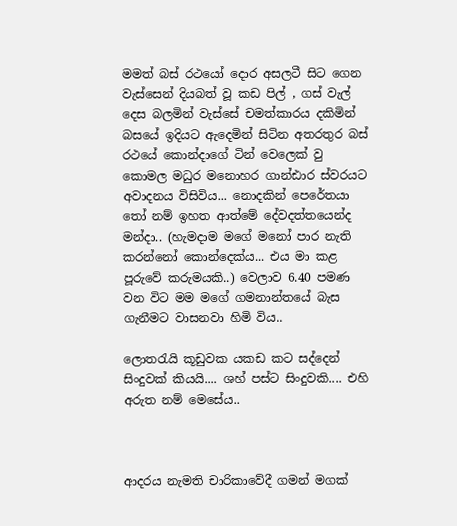මමත් බස් රථයෝ දොර අසලටී සිට ගෙන වැස්සෙන් දියබත් වූ කඩ පිල් , ගස් වැල් දෙස බලමින් වැස්සේ චමත්කාරය දකිමින් බසයේ ඉදියට ඇදෙමින් සිටින අතරතුර බස් රථයේ කොන්දාගේ ටින් වෙලෙක් වු කොමල මධුර මනොහර ගාන්ඪාර ස්වරයට අවාදනය විසිවිය... නොදකින් පෙරේතයා තෝ නම් ඉහත ආත්මේ දේවදත්තයෙන්ද මන්දා.. (හැමදාම මගේ මනෝ පාර නැති කරන්නෝ කොන්දෙක්ය... එය මා කළ පූරුවේ කරුමයකි..) වෙලාව 6.40 පමණ වන විට මම මගේ ගමනාන්තයේ බැස ගැනීමට වාසනවා හිමි විය..

ලොතරැයි කූඩුවක යකඩ කට සද්දෙන් සිංදුවක් කියයි.... ශහ් පස්ට සිංදුවකි.... එහි අරුත නම් මෙසේය..



ආදරය නැමති චාරිකාවේදී ගමන් මගක්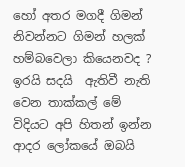හෝ අතර මගදී ගිමන් නිවන්නට ගිමන් හලක් හම්බවෙලා කියෙනවද ? ඉරයි සදයි  ඇතිවී නැති වෙන තාක්කල් මේ විදියට අපි හිතන් ඉන්න ආදර ලෝකයේ ඔබයි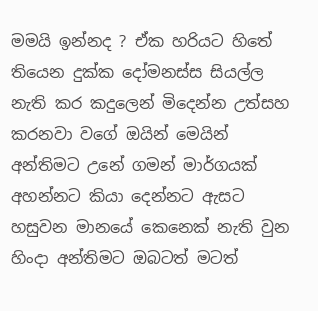මමයි ඉන්නද ? ඒක හරියට හිතේ තියෙන දුක්ක දෝමනස්ස සියල්ල නැති කර කදුලෙන් මිදෙන්න උත්සහ කරනවා වගේ ඔයින් මෙයින් අන්තිමට උනේ ගමන් මාර්ගයක් අහන්නට කියා දෙන්නට ඇසට හසුවන මානයේ කෙනෙක් නැති වුන හිංදා අන්තිමට ඔබටත් මටත්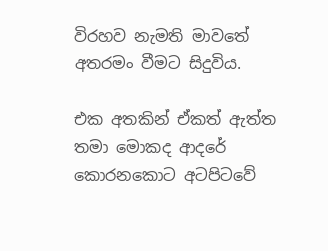විරහව නැමති මාවතේ අතරමං වීමට සිදුවිය.

එක අතකින් ඒකත් ඇත්ත තමා මොකද ආදරේ කොරනකොට අටපිටවේ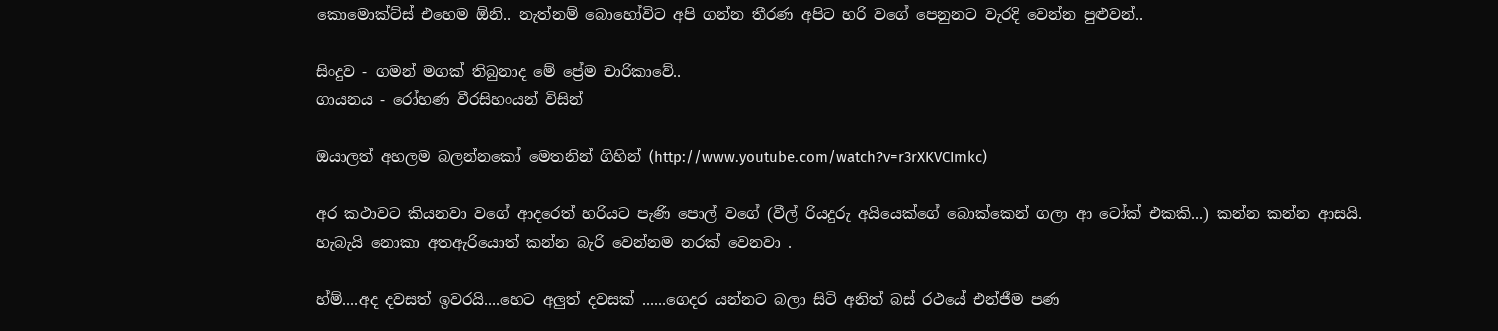කොමොක්ට්ස් එහෙම ඕනි.. නැත්නම් බොහෝවිට අපි ගන්න තීරණ අපිට හරි වගේ පෙනුනට වැරදි වෙන්න පුළුවන්..

සිංදුව - ගමන් මගක් තිබුනාද මේ ප්‍රේම චාරිකාවේ..
ගායනය - රෝහණ වීරසිහංයන් විසින්

ඔයාලත් අහලම බලන්නකෝ මෙතනින් ගිහින් (http://www.youtube.com/watch?v=r3rXKVCImkc)

අර කථාවට කියනවා වගේ ආදරෙත් හරියට පැණි පොල් වගේ (වීල් රියදුරු අයියෙක්ගේ බොක්කෙන් ගලා ආ ටෝක් එකකි...) කන්න කන්න ආසයි. හැබැයි නොකා අතඇරියොත් කන්න බැරි වෙන්නම නරක් වෙනවා .

හ්ම්....අද දවසත් ඉවරයි....හෙට අලුත් දවසක් ......ගෙදර යන්නට බලා සිටි අනිත් බස් රථයේ එන්ජීම පණ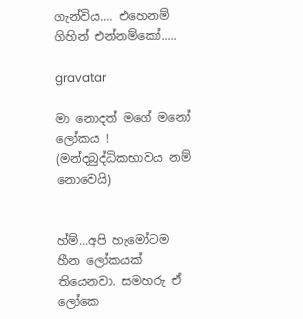ගැන්විය.... එහෙනම් ගිහින් එන්නම්කෝ.....

gravatar

මා නොදත් මගේ මනෝ ලෝකය ! (මන්දබුද්ධිකභාවය නම් නොවෙයි)


හ්ම්...අපි හැමෝටම හීන ලෝකයක් තියෙනවා. සමහරු ඒ ලෝකෙ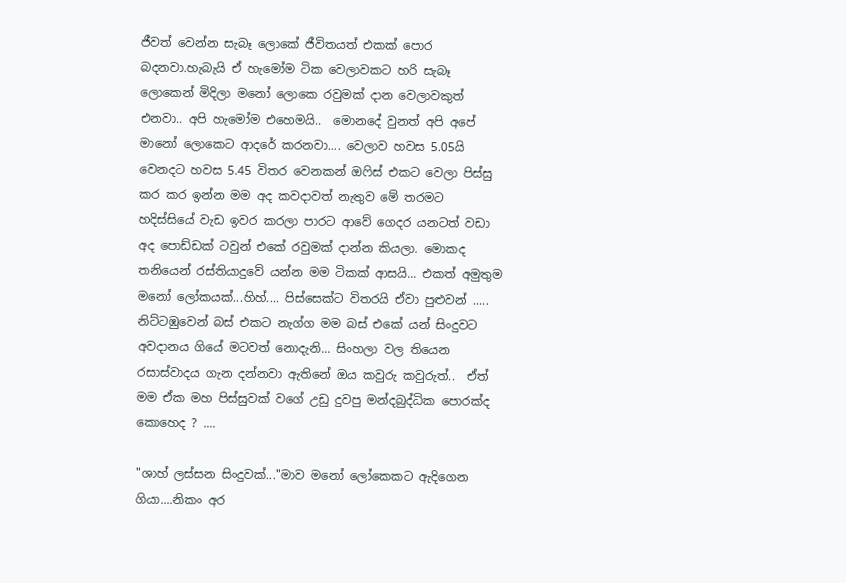ජීවත් වෙන්න සැබෑ ලොකේ ජීවිතයත් එකක් පොර බදනවා.හැබැයි ඒ හැමෝම ටික වෙලාවකට හරි සැබෑ ලොකෙන් මිදිලා මනෝ ලොකෙ රවුමක් දාන වෙලාවකුත් එනවා.. අපි හැමෝම එහෙමයි..  මොනදේ වුනත් අපි අපේ මානෝ ලොකෙට ආදරේ කරනවා.... වෙලාව හවස 5.05යි වෙනදට හවස 5.45 විතර වෙනකන් ඔෆිස් එකට වෙලා පිස්සු කර කර ඉන්න මම අද කවදාවත් නැතුව මේ තරමට හදිස්සියේ වැඩ ඉවර කරලා පාරට ආවේ ගෙදර යනටත් වඩා අද පොඩ්ඩක් ටවුන් එකේ රවුමක් දාන්න කියලා. මොකද තනියෙන් රස්තියාදුවේ යන්න මම ටිකක් ආසයි... එකත් අමුතුම මනෝ ලෝකයක්...හිහ්.... පිස්සෙක්ට විතරයි ඒවා පුළුවන් ..... නිට්ටඹුවෙන් බස් එකට නැග්ග මම බස් එකේ යන් සිංදුවට අවදානය ගියේ මටවත් නොදැනි... සිංහලා වල තියෙන රසාස්වාදය ගැන දන්නවා ඇතිනේ ඔය කවුරු කවුරුත්..  ඒත් මම ඒක මහ පිස්සුවක් වගේ උඩු දුවපු මන්දබුද්ධික පොරක්ද කොහෙද ? ....

"ශාහ් ලස්සන සිංදුවක්..."මාව මනෝ ලෝකෙකට ඇදිගෙන ගියා....නිකං අර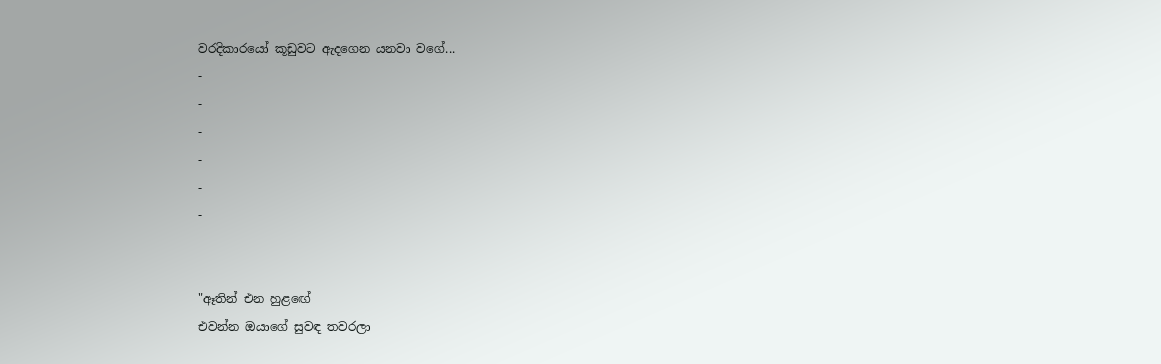වරදිකාරයෝ කූඩුවට ඇදගෙන යනවා වගේ...
-
-
-
-
-
-


"ඈතින් එන හුළඟේ
එවන්න ඔයාගේ සුවඳ තවරලා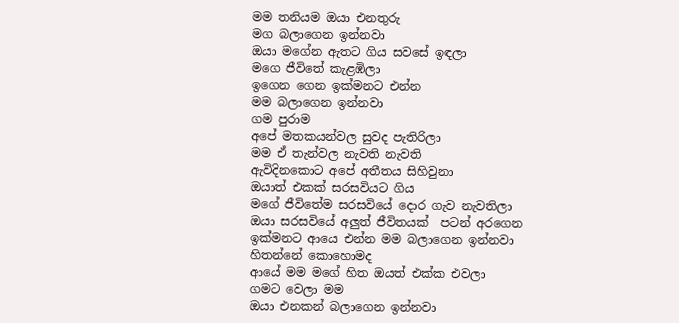මම තනියම ඔයා එනතුරු
මග බලාගෙන ඉන්නවා
ඔයා මගේන ඇතට ගිය සවසේ ඉඳලා
මගෙ ජීවිතේ කැළඹිලා
ඉගෙන ගෙන ඉක්මනට එන්න
මම බලාගෙන ඉන්නවා
ගම පුරාම
අපේ මතකයන්වල සුවද පැතිරිලා
මම ඒ තැන්වල නැවති නැවති
ඇවිදිනකොට අපේ අතීතය සිහිවුනා
ඔයාත් එකක් සරසවියට ගිය
මගේ ජීවිතේම සරසවියේ දොර ගැව නැවතිලා
ඔයා සරසවියේ අලුත් ජීවිතයක්  පටන් අරගෙන
ඉක්මනට ආයෙ එන්න මම බලාගෙන ඉන්නවා
හිතන්නේ කොහොමද
ආයේ මම මගේ හිත ඔයත් එක්ක එවලා
ගමට වෙලා මම
ඔයා එනකන් බලාගෙන ඉන්නවා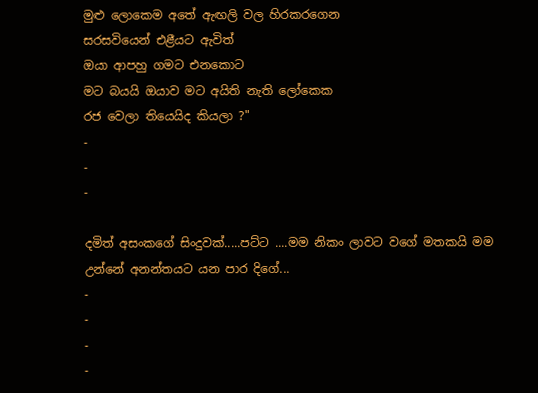මුළු ලොකෙම අතේ ඇඟලි වල හිරකරගෙන
සරසවියෙන් එළීයට ඇවිත්
ඔයා ආපහු ගමට එනකොට
මට බයයි ඔයාව මට අයිති නැති ලෝකෙක
රජ වෙලා තියෙයිද කියලා ?"
-
-
-

දමිත් අසංකගේ සිංදුවක්.....පට්ට ....මම නිකං ලාවට වගේ මතකයි මම උන්නේ අනන්තයට යන පාර දිගේ...
-
-
-
-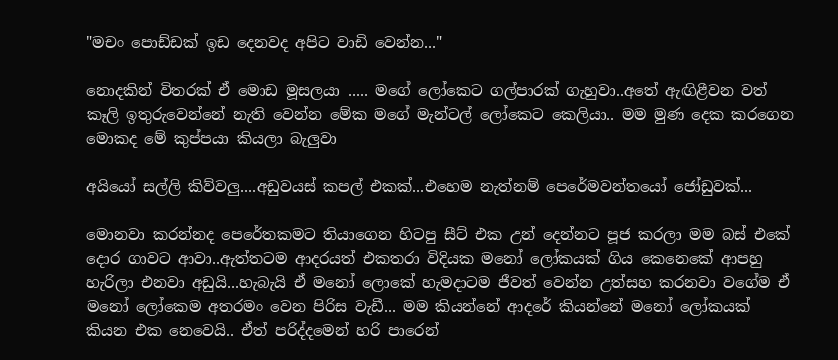"මචං පොඩ්ඩක් ඉඩ දෙනවද අපිට වාඩි වෙන්න..."

නොදකින් විතරක් ඒ මොඩ මූසලයා ..... මගේ ලෝකෙට ගල්පාරක් ගැහුවා..අතේ ඇඟිළීවන වත් කෑලි ඉතුරුවෙන්නේ නැති වෙන්න මේක මගේ මැන්ටල් ලෝකෙට කෙලියා.. මම මුණ දෙක කරගෙන මොකද මේ කුප්පයා කියලා බැලුවා

අයියෝ සල්ලි කිව්වලු....අඩුවයස් කපල් එකක්...එහෙම නැත්නම් පෙරේමවන්තයෝ ජෝඩුවක්...

මොනවා කරන්නද පෙරේතකමට තියාගෙන හිටපු සීට් එක උන් දෙන්නට පූජ කරලා මම බස් එකේ දොර ගාවට ආවා..ඇත්තටම ආදරයත් එකතරා විදියක මනෝ ලෝකයක් ගිය කෙනෙකේ ආපහු හැරිලා එනවා අඩුයි...හැබැයි ඒ මනෝ ලොකේ හැමදාටම ජීවත් වෙන්න උත්සහ කරනවා වගේම ඒ මනෝ ලෝකෙම අතරමං වෙන පිරිස වැඩී... මම කියන්නේ ආදරේ කියන්නේ මනෝ ලෝකයක් කියන එක නෙවෙයි.. ඒත් පරිද්දමෙන් හරි පාරෙන්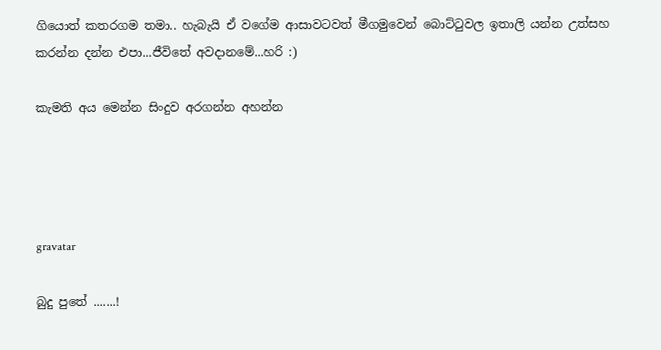ගියොත් කතරගම තමා.. හැබැයි ඒ වගේම ආසාවටවත් මීගමුවෙන් බොට්ටුවල ඉතාලි යන්න උත්සහ කරන්න දන්න එපා...ජීවිතේ අවදානමේ...හරි :)

කැමති අය මෙන්න සිංදුව අරගන්න අහන්න




gravatar

බුදු පුතේ .......!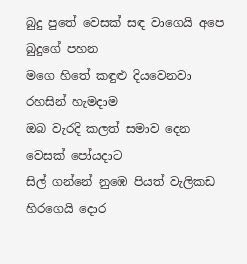බුදු පුතේ වෙසක් සඳ වාගෙයි අපෙ බුදුගේ පහන
මගෙ හිතේ කඳුළු දියවෙනවා රහසින් හැමදාම
ඔබ වැරදි කලත් සමාව දෙන වෙසක් පෝයදාට
සිල් ගන්නේ නුඹෙ පියත් වැලිකඩ හිරගෙයි දොර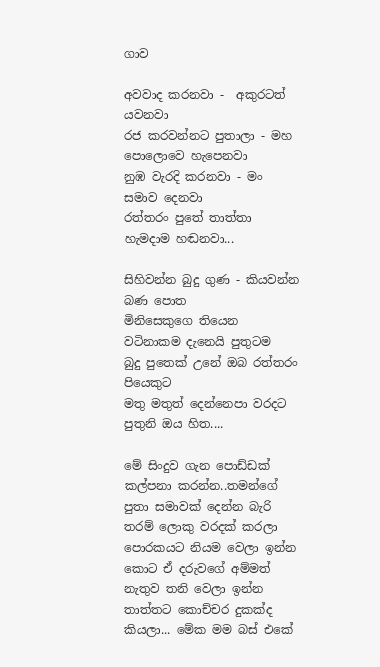ගාව

අවවාද කරනවා -  අකුරටත් යවනවා
රජ කරවන්නට පුතාලා - මහ පොලොවෙ හැපෙනවා
නුඹ වැරදි කරනවා - මං සමාව දෙනවා
රත්තරං පුතේ තාත්තා හැමදාම හඬනවා...

සිහිවන්න බුදු ගුණ - කියවන්න බණ පොත
මිනිසෙකුගෙ තියෙන වටිනාකම දැනෙයි පුතුටම
බුදු පුතෙක් උනේ ඔබ රත්තරං පියෙකුට
මතු මතුත් දෙන්නෙපා වරදට පුතුනි ඔය හිත....

මේ සිංදුව ගැන පොඩ්ඩක් කල්පනා කරන්න..තමන්ගේ පුතා සමාවක් දෙන්න බැරි තරම් ලොකු වරදක් කරලා පොරකයට නියම වෙලා ඉන්න කොට ඒ දරුවගේ අම්මත් නැතුව තනි වෙලා ඉන්න තාත්තට කොච්චර දුකක්ද කියලා... මේක මම බස් එකේ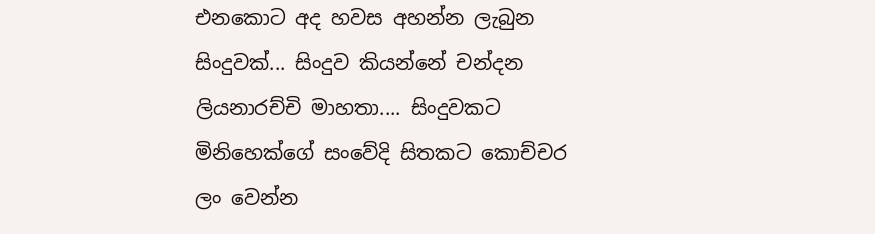එනකොට අද හවස අහන්න ලැබුන සිංදුවක්... සිංදුව කියන්නේ චන්දන ලියනාරච්චි මාහතා.... සිංදුවකට මිනිහෙක්ගේ සංවේදි සිතකට කොච්චර ලං වෙන්න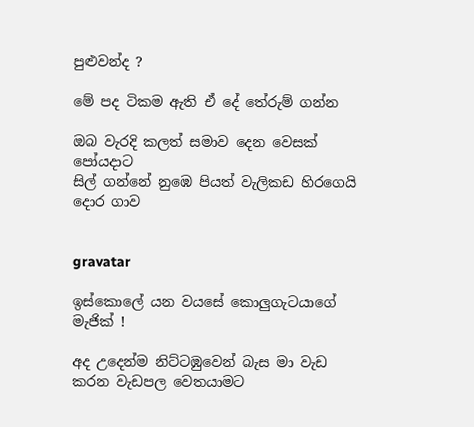පුළුවන්ද ?

මේ පද ටිකම ඇති ඒ දේ තේරුම් ගන්න

ඔබ වැරදි කලත් සමාව දෙන වෙසක් පෝයදාට
සිල් ගන්නේ නුඹෙ පියත් වැලිකඩ හිරගෙයි දොර ගාව


gravatar

ඉස්කොලේ යන වයසේ කොලුගැටයාගේ මැජික් !

අද උදෙන්ම නිට්ටඹුවෙන් බැස මා වැඩ කරන වැඩපල වෙතයාමට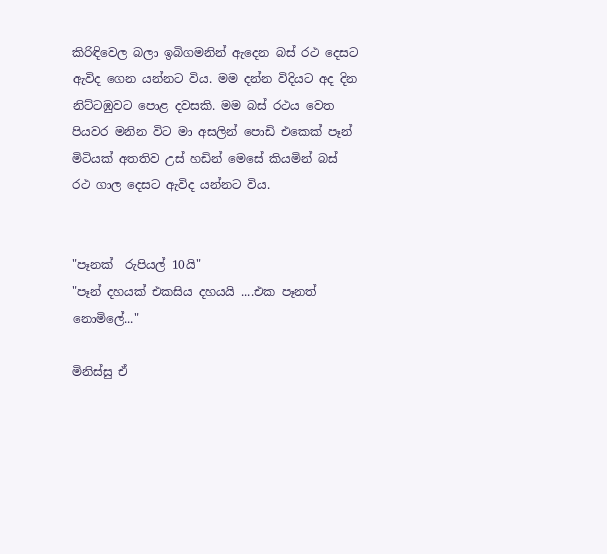කිරිඳිවෙල බලා ඉබිගමනින් ඇදෙන බස් රථ දෙසට ඇවිද ගෙන යන්නට විය. මම දන්න විදියට අද දින නිට්ටඹුවට පොළ දවසකි. මම බස් රථය වෙත  පියවර මනින විට මා අසලින් පොඩි එකෙක් පෑන් මිටියක් අතතිව උස් හඩින් මෙසේ කියමින් බස් රථ ගාල දෙසට ඇවිද යන්නට විය.


"පෑනක්  රුපියල් 10යි"
"පෑන් දහයක් එකසිය දහයයි ....එක පෑනත් නොමිලේ..."

මිනිස්සු ඒ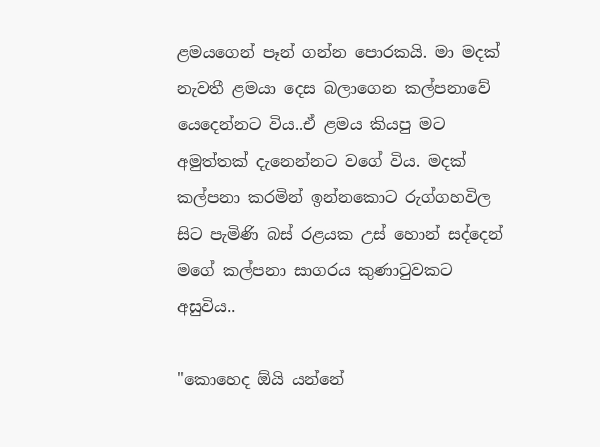ළමයගෙන් පෑන් ගන්න පොරකයි. මා මදක් නැවතී ළමයා දෙස බලාගෙන කල්පනාවේ යෙදෙන්නට විය..ඒ ළමය කියපු මට අමුත්තක් දැනෙන්නට වගේ විය. මදක් කල්පනා කරමින් ඉන්නකොට රුග්ගහවිල සිට පැමිණි බස් රළයක උස් හොන් සද්දෙන් මගේ කල්පනා සාගරය කුණාටුවකට අසුවිය..

"කොහෙද ඕයි යන්නේ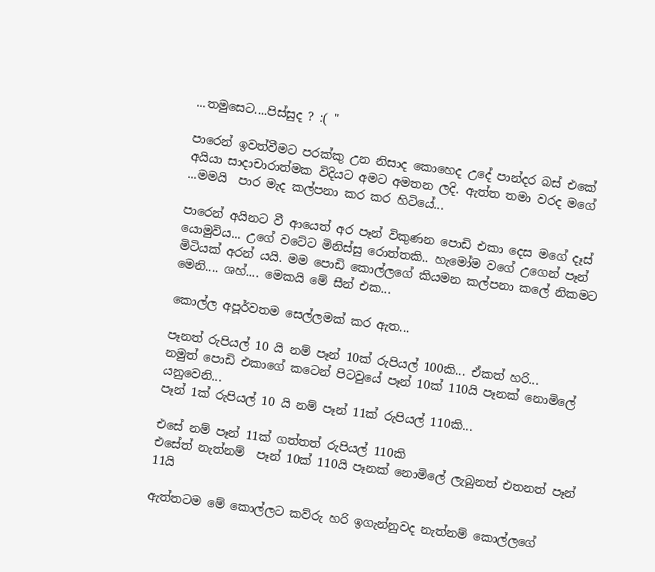...තමුසෙට....පිස්සුද ? :( "

පාරෙන් ඉවත්වීමට පරක්කු උන නිසාද කොහෙද උදේ පාන්දර බස් එකේ අයියා සාදාචාරාත්මක විදියට අමට අමතන ලදි. ඇත්ත තමා වරද මගේ ...මමයි  පාර මැද කල්පනා කර කර හිටියේ...

පාරෙන් අයිනට වී ආයෙත් අර පෑන් විකුණන පොඩි එකා දෙස මගේ දෑස් යොමුවිය... උගේ වටේට මිනිස්සු රොත්තකි.. හැමෝම වගේ උගෙන් පෑන් මිටියක් අරන් යයි. මම පොඩි කොල්ලගේ කියමන කල්පනා කලේ නිකමට මෙනි.... ශහ්.... මෙකයි මේ සීන් එක...

කොල්ල අපූර්වතම සෙල්ලමක් කර ඇත...

පෑනත් රුපියල් 10 යි නම් පෑන් 10ක් රුපියල් 100කි... ඒකත් හරි...
නමුත් පොඩි එකාගේ කටෙන් පිටවුයේ පෑන් 10ක් 110යි පෑනක් නොමිලේ යනුවෙනි...
පෑන් 1ක් රුපියල් 10 යි නම් පෑන් 11ක් රුපියල් 110කි...

එසේ නම් පෑන් 11ක් ගත්තත් රුපියල් 110කි
එසේත් නැත්නම්  පෑන් 10ක් 110යි පෑනක් නොමිලේ ලැබුනත් එතනත් පෑන් 11යි

ඇත්තටම මේ කොල්ලට කව්රු හරි ඉගැන්නුවද නැත්නම් කොල්ලගේ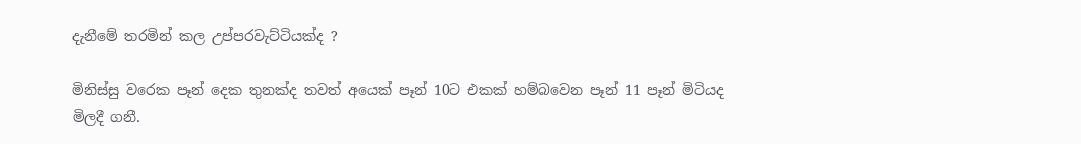දැනීමේ තරමින් කල උප්පරවැට්ටියක්ද ?

මිනිස්සු වරෙක පෑන් දෙක තුනක්ද තවත් අයෙක් පෑන් 10ට එකක් හම්බවෙන පෑන් 11 පෑන් මිටියද මිලදී ගනී.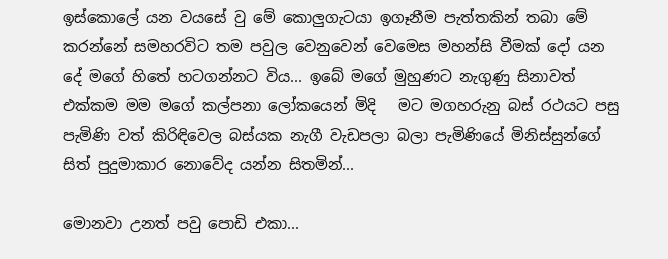ඉස්කොලේ යන වයසේ වු මේ කොලුගැටයා ඉගෑනීම පැත්තකින් තබා මේ කරන්නේ සමහරවිට තම පවුල වෙනුවෙන් වෙමෙස මහන්සි වීමක් දෝ යන දේ මගේ හිතේ හටගන්නට විය... ඉබේ මගේ මුහුණට නැගුණු සිනාවත් එක්කම මම මගේ කල්පනා ලෝකයෙන් මිදි   මට මගහරුනු බස් රථයට පසු පැමිණි වත් කිරිඳිවෙල බස්යක නැගී වැඩපලා බලා පැමිණියේ මිනිස්සුන්ගේ සිත් පුදුමාකාර නොවේද යන්න සිතමින්...

මොනවා උනත් පවු පොඩි එකා...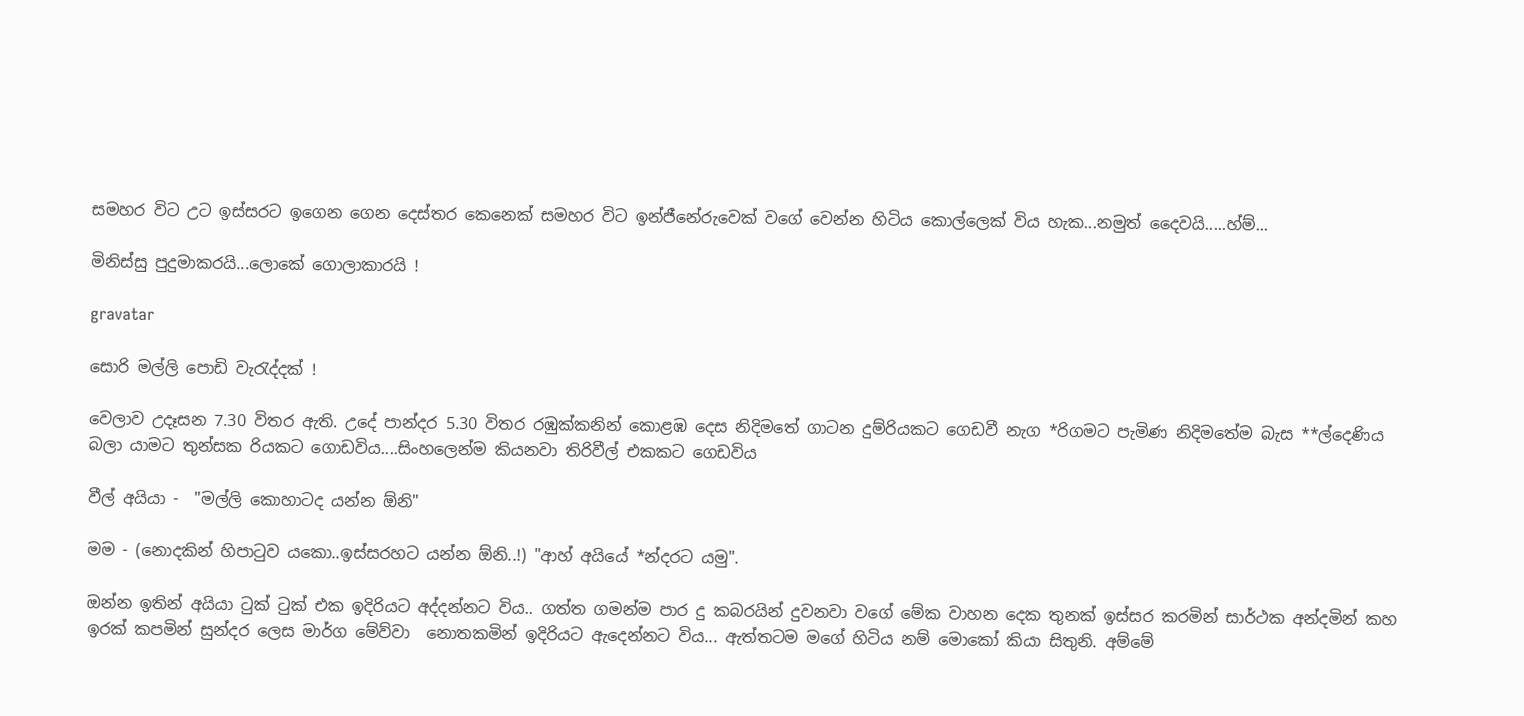සමහර විට උට ඉස්සරට ඉගෙන ගෙන දෙස්තර කෙනෙක් සමහර විට ඉන්ජීනේරුවෙක් වගේ වෙන්න හිටිය කොල්ලෙක් විය හැක...නමුත් දෛවයි.....හ්ම්...

මිනිස්සු පුදුමාකරයි...ලොකේ ගොලාකාරයි !

gravatar

සොරි මල්ලි පොඩි වැරැද්දක් !

වෙලාව උදෑසන 7.30 විතර ඇති. උදේ පාන්දර 5.30 විතර රඹුක්කනින් කොළඹ දෙස නිදිමතේ ගාටන දුම්රියකට ගෙඩවී නැග *රිගමට පැමිණ නිදිමතේම බැස **ල්දෙණිය බලා යාමට තුන්සක රියකට ගොඩවිය....සිංහලෙන්ම කියනවා තිරිවීල් එකකට ගෙඩවිය

වීල් අයියා -  "මල්ලි කොහාටද යන්න ඕනි"

මම - (නොදකින් හිපාටුව යකො..ඉස්සරහට යන්න ඕනි..!) "ආහ් අයියේ *න්දරට යමු".

ඔන්න ඉතින් අයියා ටුක් ටුක් එක ඉදිරියට අද්දන්නට විය.. ගත්ත ගමන්ම පාර දු කබරයින් දුවනවා වගේ මේක වාහන දෙක තුනක් ඉස්සර කරමින් සාර්ථක අන්දමින් කහ ඉරක් කපමින් සුන්දර ලෙස මාර්ග මේව්වා  නොතකමින් ඉදිරියට ඇදෙන්නට විය... ඇත්තටම මගේ හිටිය නම් මොකෝ කියා සිතුනි. අම්මේ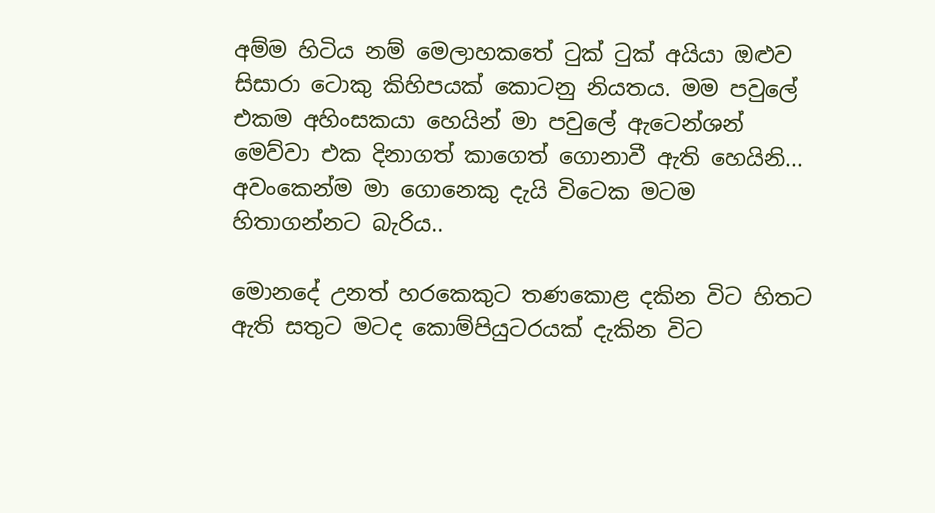අම්ම හිටිය නම් මෙලාහකතේ ටුක් ටුක් අයියා ඔළුව සිසාරා ටොකු කිහිපයක් කොටනු නියතය. මම පවුලේ එකම අහිංසකයා හෙයින් මා පවුලේ ඇටෙන්ශන් මෙව්වා එක දිනාගත් කාගෙත් ගොනාවී ඇති හෙයිනි... අවංකෙන්ම මා ගොනෙකු දැයි විටෙක මටම හිතාගන්නට බැරිය..

මොනදේ උනත් හරකෙකුට තණකොළ දකින විට හිතට ඇති සතුට මටද කොම්පියුටරයක් දැකින විට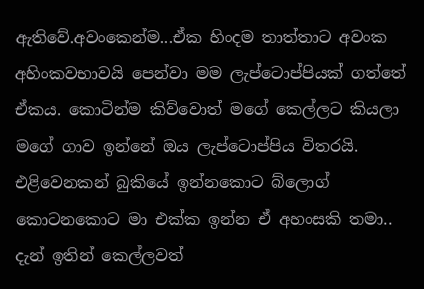ඇතිවේ.අවංකෙන්ම...ඒක හිංදම තාත්තාට අවංක අහිංකවභාවයි පෙන්වා මම ලැප්ටොප්පියක් ගත්තේ ඒකය. කොටින්ම කිව්වොත් මගේ කෙල්ලට කියලා මගේ ගාව ඉන්නේ ඔය ලැප්ටොප්පිය විතරයි. එළිවෙනකන් බුකියේ ඉන්නකොට බ්ලොග් කොටනකොට මා එක්ක ඉන්න ඒ අහංසකි තමා.. දැන් ඉතින් කෙල්ලවත්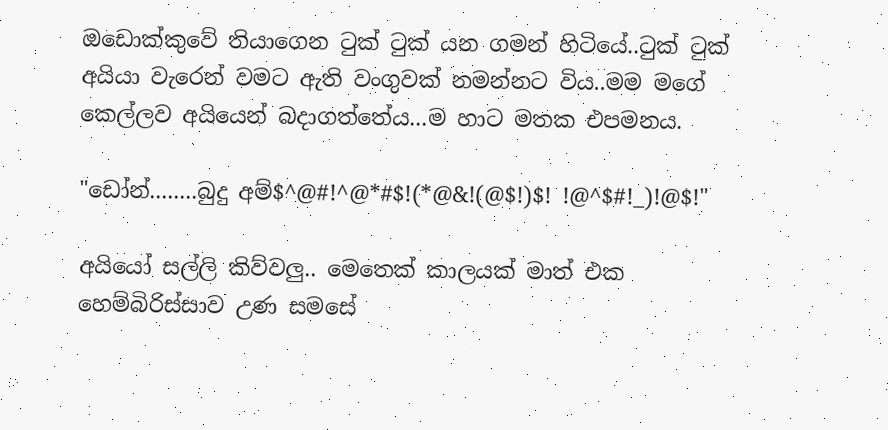ඔඩොක්කුවේ තියාගෙන ටුක් ටුක් යන ගමන් හිටියේ..ටුක් ටුක් අයියා වැරෙන් වමට ඇති වංගුවක් නමන්නට විය..මම මගේ කෙල්ලව අයියෙන් බදාගත්තේය...ම හාට මතක එපමනය.

"ඩෝන්........බුදු අම්$^@#!^@*#$!(*@&!(@$!)$! !@^$#!_)!@$!"

අයියෝ සල්ලි කිව්වලු.. මෙතෙක් කාලයක් මාත් එක හෙම්බිරිස්සාව උණ සමසේ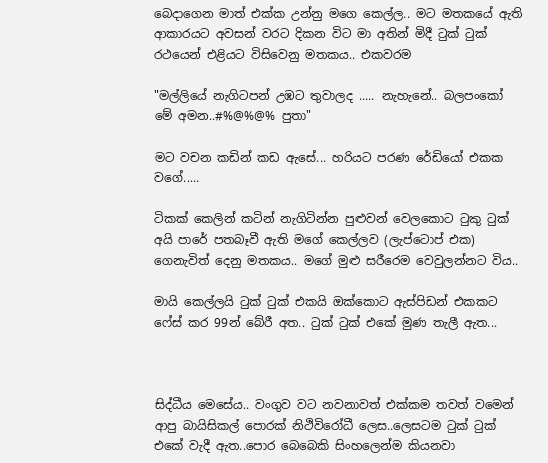බෙදාගෙන මාත් එක්ක උන්නු මගෙ කෙල්ල.. මට මතකයේ ඇති ආකාරයට අවසන් වරට දිකන විට මා අතින් මිදී ටුක් ටුක් රථයෙන් එළියට විසිවෙනු මතකය.. එකවරම

"මල්ලියේ නැගිටපන් උඹට තුවාලද ..... නැහැනේ.. බලපංකෝ මේ අමන..#%@%@% පුතා"

මට වචන කඩින් කඩ ඇසේ... හරියට පරණ රේඩියෝ එකක වගේ.....

ටිකක් කෙලින් කටින් නැගිටින්න පුළුවන් වෙලකොට ටුකු ටුක් අයි පාරේ පතබෑවී ඇති මගේ කෙල්ලව (ලැප්ටොප් එක) ගෙනැවිත් දෙනු මතකය.. මගේ මුළු සරීරෙම වෙවුලන්නට විය..

මායි කෙල්ලයි ටුක් ටුක් එකයි ඔක්කොට ඇස්පිඩන් එකකට ෆේස් කර 99න් බේරී අත.. ටුක් ටුක් එකේ මුණ තැලී ඇත...



සිද්ධීය මෙසේය.. වංගුව වට නවනාවත් එක්කම තවත් වමෙන් ආපු බායිසිකල් පොරක් නිථිවිරෝධී ලෙස..ලෙසටම ටුක් ටුක් එකේ වැදී ඇත..පොර බෙබෙකි සිංහලෙන්ම කියනවා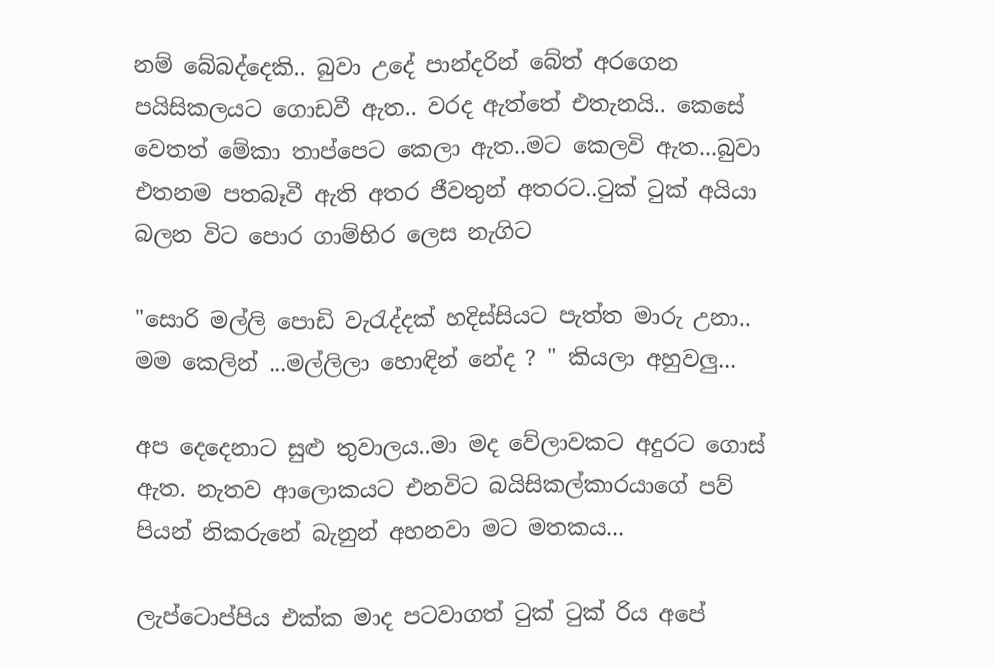නම් බේබද්දෙකි.. බුවා උදේ පාන්දරින් බේත් අරගෙන පයිසිකලයට ගොඩවී ඇත.. වරද ඇත්තේ එතැනයි.. කෙසේ වෙතත් මේකා තාප්පෙට කෙලා ඇත..මට කෙලවි ඇත...බුවා එතනම පතබෑවී ඇති අතර ජීවතුන් අතරට..ටුක් ටුක් අයියා බලන විට පොර ගාම්භිර ලෙස නැගිට

"සොරි මල්ලි පොඩි වැරැද්දක් හදිස්සියට පැත්ත මාරු උනා.. මම කෙලින් ...මල්ලිලා හොඳින් නේද ? " කියලා අහුවලු...

අප දෙදෙනාට සුළු තුවාලය..මා මද වේලාවකට අදුරට ගොස් ඇත. නැතව ආලොකයට එනවිට බයිසිකල්කාරයාගේ පව් පියන් නිකරුනේ බැනුන් අහනවා මට මතකය...

ලැප්ටොප්පිය එක්ක මාද පටවාගත් ටුක් ටුක් රිය අපේ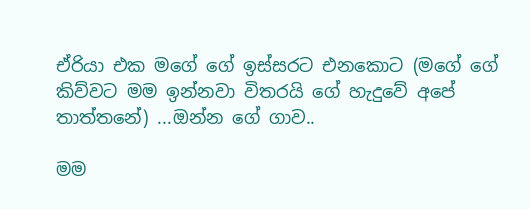ඒරියා එක මගේ ගේ ඉස්සරට එනකොට (මගේ ගේ කිව්වට මම ඉන්නවා විතරයි ගේ හැදුවේ අපේ තාත්තනේ) ...ඔන්න ගේ ගාව..

මම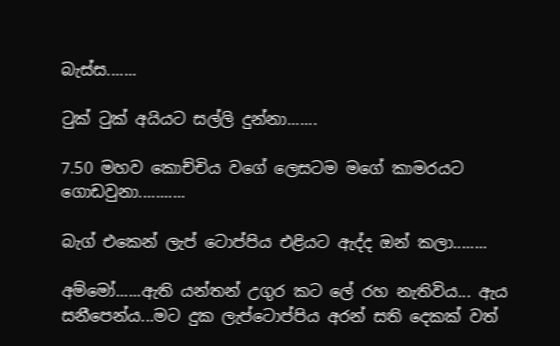බැස්ස.......

ටුක් ටුක් අයියට සල්ලි දුන්නා.......

7.50 මහව කොච්චිය වගේ ලෙසටම මගේ කාමරයට ගොඩවුනා...........

බැග් එකෙන් ලැප් ටොප්පිය එළියට ඇද්ද ඔන් කලා........

අම්මෝ......ඇති යන්තන් උගුර කට ලේ රහ නැතිවිය... ඇය සනීපෙන්ය...මට දුක ලැප්ටොප්පිය අරන් සති දෙකක් වත්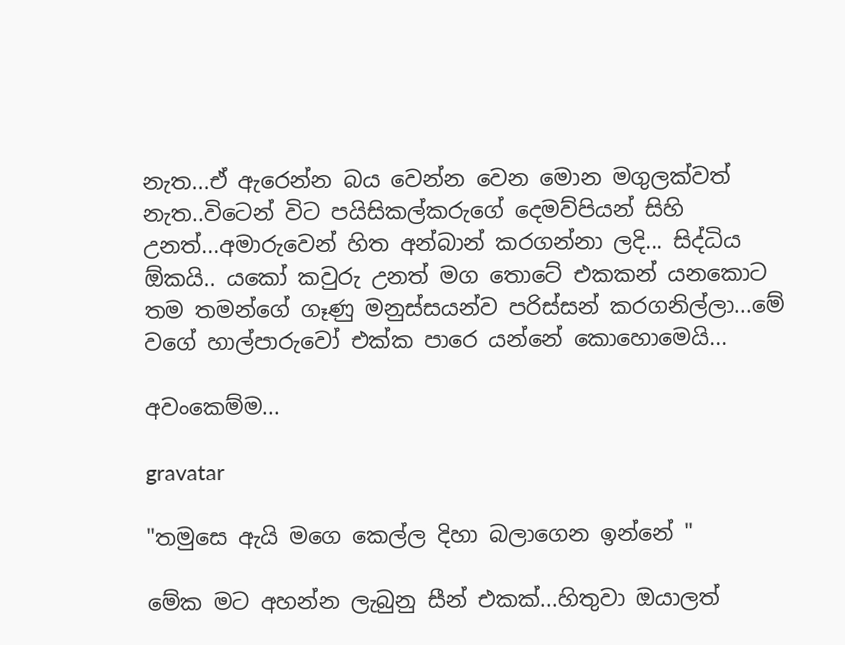නැත...ඒ ඇරෙන්න බය වෙන්න වෙන මොන මගුලක්වත් නැත..විටෙන් විට පයිසිකල්කරුගේ දෙමව්පියන් සිහි උනත්...අමාරුවෙන් හිත අන්බාන් කරගන්නා ලදි... සිද්ධිය ඕකයි.. යකෝ කවුරු උනත් මග තොටේ එකකන් යනකොට තම තමන්ගේ ගෑණු මනුස්සයන්ව පරිස්සන් කරගනිල්ලා...මේ වගේ හාල්පාරුවෝ එක්ක පාරෙ යන්නේ කොහොමෙයි...

අවංකෙම්ම...

gravatar

"තමුසෙ ඇයි මගෙ කෙල්ල දිහා බලාගෙන ඉන්නේ "

මේක මට අහන්න ලැබුනු සීන් එකක්...හිතුවා ඔයාලත්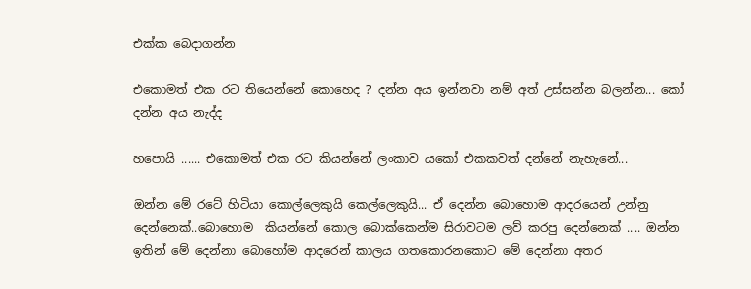එක්ක බෙදාගන්න

එකොමත් එක රට තියෙන්නේ කොහෙද ? දන්න අය ඉන්නවා නම් අත් උස්සන්න බලන්න... කෝ දන්න අය නැද්ද

හපොයි ...... එකොමත් එක රට කියන්නේ ලංකාව යකෝ එකකවත් දන්නේ නැහැනේ...

ඔන්න මේ රටේ හිටියා කොල්ලෙකුයි කෙල්ලෙකුයි... ඒ දෙන්න බොහොම ආදරයෙන් උන්නු දෙන්නෙක්..බොහොම  කියන්නේ කොල බොක්කෙන්ම සිරාවටම ලව් කරපු දෙන්නෙක් .... ඔන්න ඉතින් මේ දෙන්නා බොහෝම ආදරෙන් කාලය ගතකොරනකොට මේ දෙන්නා අතර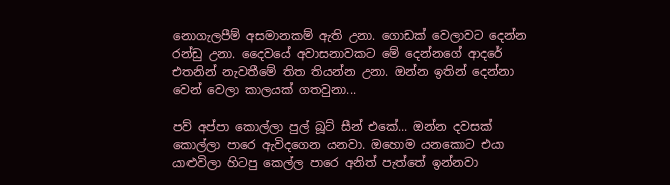නොගැලපීම් අසමානකම් ඇති උනා. ගොඩක් වෙලාවට දෙන්න රන්ඩු උනා. දෛවයේ අවාසනාවකට මේ දෙන්නගේ ආදරේ එතනින් නැවතීමේ තිත තියන්න උනා. ඔන්න ඉතින් දෙන්නා වෙන් වෙලා කාලයක් ගතවුනා...

පව් අප්පා කොල්ලා පුල් බූට් සීන් එකේ... ඔන්න දවසක් කොල්ලා පාරෙ ඇවිදගෙන යනවා. ඔහොම යනකොට එයා යාළුවිලා හිටපු කෙල්ල පාරෙ අනිත් පැත්තේ ඉන්නවා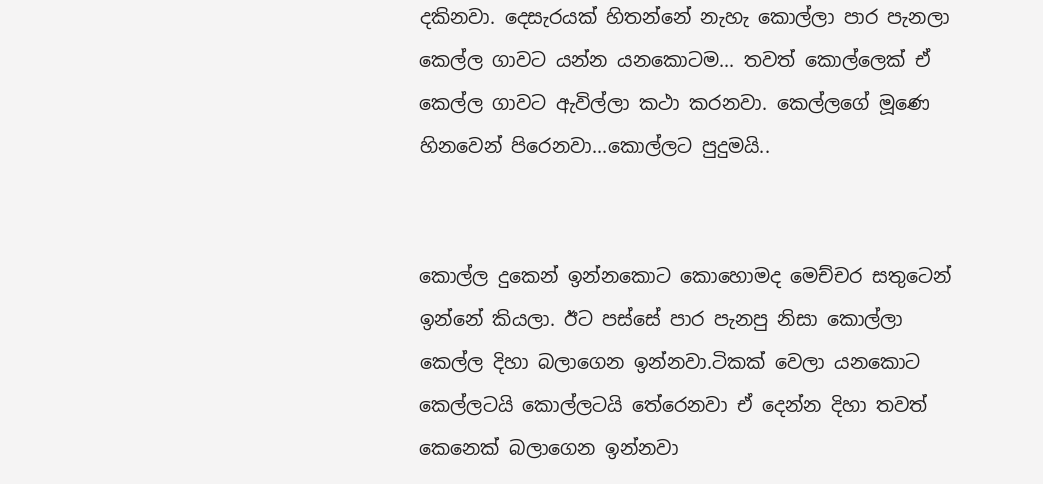දකිනවා. දෙසැරයක් හිතන්නේ නැහැ කොල්ලා පාර පැනලා කෙල්ල ගාවට යන්න යනකොටම... තවත් කොල්ලෙක් ඒ කෙල්ල ගාවට ඇවිල්ලා කථා කරනවා. කෙල්ලගේ මූණෙ හිනවෙන් පිරෙනවා...කොල්ලට පුදුමයි..


කොල්ල දුකෙන් ඉන්නකොට කොහොමද මෙච්චර සතුටෙන් ඉන්නේ කියලා. ඊට පස්සේ පාර පැනපු නිසා කොල්ලා කෙල්ල දිහා බලාගෙන ඉන්නවා.ටිකක් වෙලා යනකොට කෙල්ලටයි කොල්ලටයි තේරෙනවා ඒ දෙන්න දිහා තවත් කෙනෙක් බලාගෙන ඉන්නවා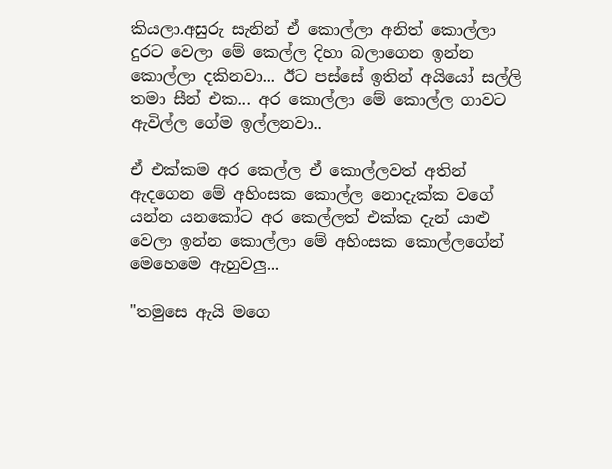කියලා.අසුරු සැනින් ඒ කොල්ලා අනිත් කොල්ලා දුරට වෙලා මේ කෙල්ල දිහා බලාගෙන ඉන්න කොල්ලා දකිනවා... ඊට පස්සේ ඉතින් අයියෝ සල්ලි තමා සීන් එක... අර කොල්ලා මේ කොල්ල ගාවට ඇවිල්ල ගේම ඉල්ලනවා..

ඒ එක්කම අර කෙල්ල ඒ කොල්ලවත් අතින් ඇදගෙන මේ අහිංසක කොල්ල නොදැක්ක වගේ යන්න යනකෝට අර කෙල්ලත් එක්ක දැන් යාළු වෙලා ඉන්න කොල්ලා මේ අහිංසක කොල්ලගේන් මෙහෙමෙ ඇහුවලු...

"තමුසෙ ඇයි මගෙ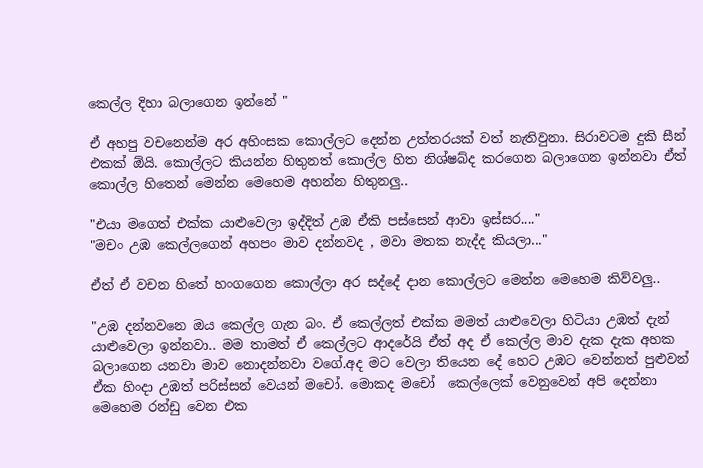කෙල්ල දිහා බලාගෙන ඉන්නේ "

ඒ අහපු වචනෙන්ම අර අහිංසක කොල්ලට දෙන්න උත්තරයක් වත් නැතිවුනා. සිරාවටම දුකි සීන් එකක් ඕයි. කොල්ලට කියන්න හිතුනත් කොල්ල හිත නිශ්ෂබ්ද කරගෙන බලාගෙන ඉන්නවා ඒත් කොල්ල හිතෙන් මෙන්න මෙහෙම අහන්න හිතුනලු..

"එයා මගෙත් එක්ක යාළුවෙලා ඉද්දිත් උඹ ඒකි පස්සෙන් ආවා ඉස්සර...."
"මචං උඹ කෙල්ලගෙන් අහපං මාව දන්නවද , මවා මතක නැද්ද කියලා..."

ඒත් ඒ වචන හිතේ හංගගෙන කොල්ලා අර සද්දේ දාන කොල්ලට මෙන්න මෙහෙම කිව්වලු..

"උඹ දන්නවනෙ ඔය කෙල්ල ගැන බං. ඒ කෙල්ලත් එක්ක මමත් යාළුවෙලා හිටියා උඹත් දැන් යාළුවෙලා ඉන්නවා.. මම තාමත් ඒ කෙල්ලට ආදරේයි ඒත් අද ඒ කෙල්ල මාව දැක දැක අහක බලාගෙන යනවා මාව නොදන්නවා වගේ.අද මට වෙලා තියෙන දේ හෙට උඹට වෙන්නත් පුළුවන් ඒක හිංදා උඹත් පරිස්සන් වෙයන් මචෝ. මොකද මචෝ  කෙල්ලෙක් වෙනුවෙන් අපි දෙන්නා මෙහෙම රන්ඩු වෙන එක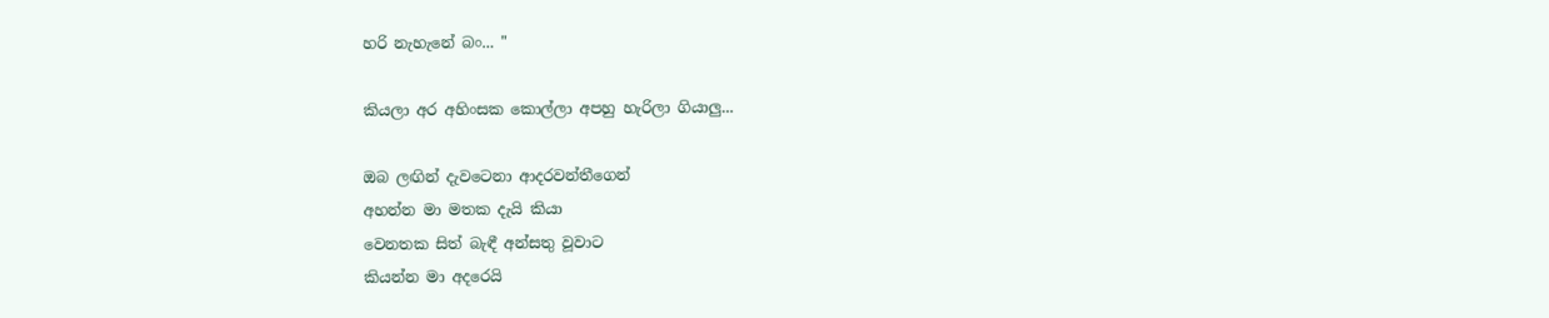හරි නැහැනේ බං... "

කියලා අර අහිංසක කොල්ලා අපහු හැරිලා ගියාලු...

ඔබ ලඟින් දැවටෙනා ආදරවන්තීගෙන්
අහන්න මා මතක දැයි කියා
වෙනතක සිත් බැඳී අන්සතු වූවාට
කියන්න මා අදරෙයි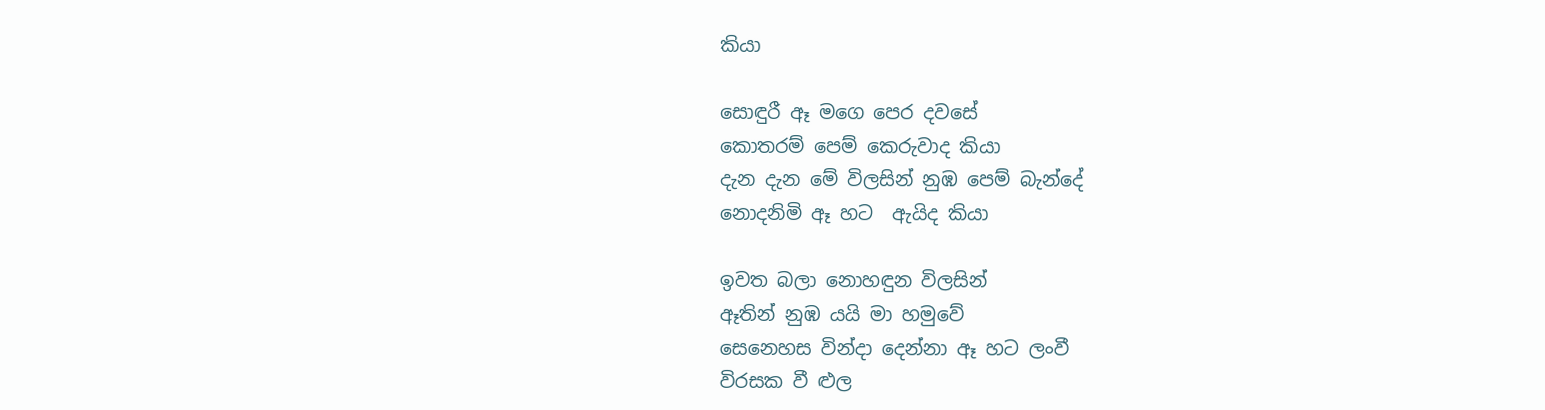කියා

සොඳුරී ඈ මගෙ පෙර දවසේ
කොතරම් පෙම් කෙරුවාද කියා
දැන දැන මේ විලසින් නුඹ පෙම් බැන්දේ
නොදනිමි ඈ හට  ඇයිද කියා

ඉවත බලා නොහඳුන විලසින්
ඈතින් නුඹ යයි මා හමුවේ
සෙනෙහස වින්දා දෙන්නා ඈ හට ලංවී
විරසක වී ළුල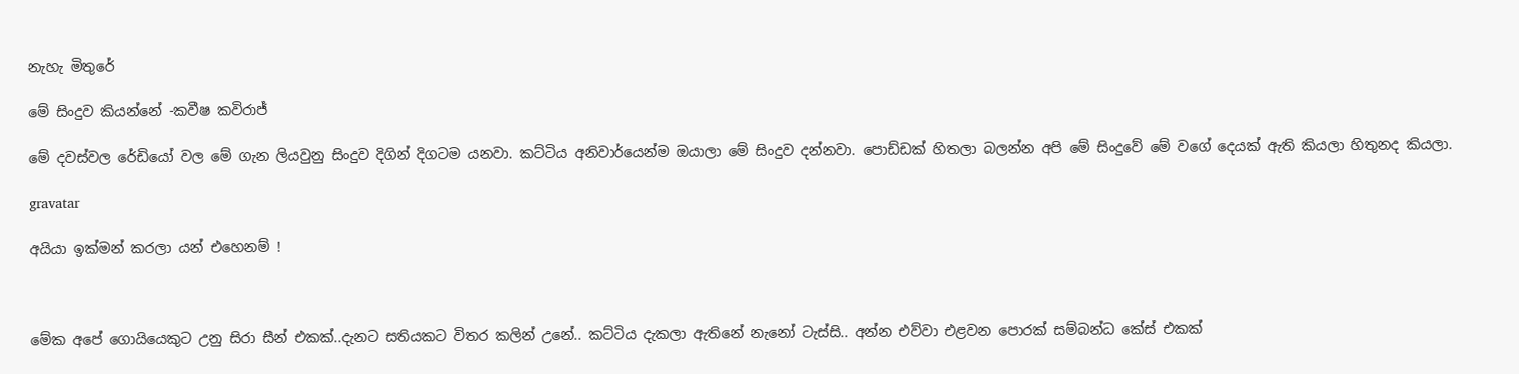නැහැ මිතුරේ

මේ සිංදුව කියන්නේ -කවීෂ කවිරාජ්

මේ දවස්වල රේඩියෝ වල මේ ගැන ලියවුනු සිංදුව දිගින් දිගටම යනවා. කට්ටිය අනිවාර්යෙන්ම ඔයාලා මේ සිංදුව දන්නවා. පොඩ්ඩක් හිතලා බලන්න අපි මේ සිංදුවේ මේ වගේ දෙයක් ඇති කියලා හිතුනද කියලා.

gravatar

අයියා ඉක්මන් කරලා යන් එහෙනම් !



මේක අපේ ගොයියෙකුට උනු සිරා සීන් එකක්..දැනට සතියකට විතර කලින් උනේ.. කට්ටිය දැකලා ඇතිනේ නැනෝ ටැස්සි.. අන්න එව්වා එළවන පොරක් සම්බන්ධ කේස් එකක්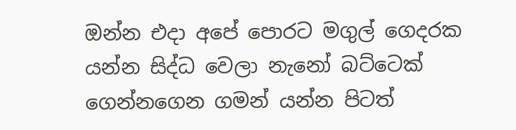ඔන්න එදා අපේ පොරට මගුල් ගෙදරක යන්න සිද්ධ වෙලා නැනෝ බට්ටෙක් ගෙන්නගෙන ගමන් යන්න පිටත්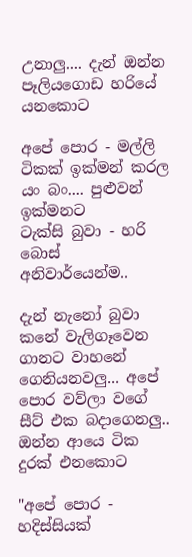උනාලු.... දැන් ඔන්න පෑලියගොඩ හරියේ යනකොට

අපේ පොර - මල්ලි ටිකක් ඉක්මන් කරල යං බං.... පුළුවන් ඉක්මනට
ටැක්සි බුවා - හරි බොස් අනිවාර්යෙන්ම..

දැන් නැනෝ බුවා කනේ වැලිගෑවෙන ගානට වාහනේ ගෙනියනවලු... අපේ පොර වව්ලා වගේ සීට් එක බදාගෙනලු.. ඔන්න ආයෙ ටික දුරක් එනකොට

"අපේ පොර - හදිස්සියක්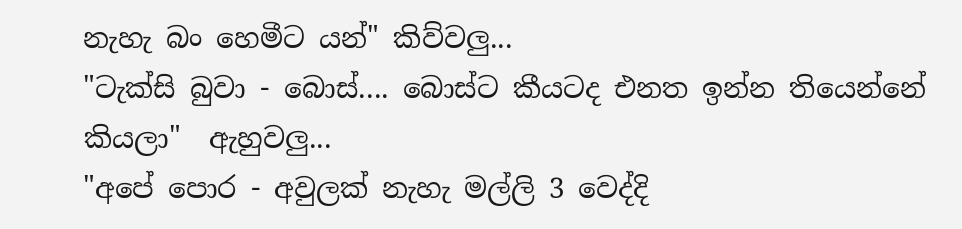නැහැ බං හෙමීට යන්" කිව්වලු...
"ටැක්සි බුවා - බොස්.... බොස්ට කීයටද එනත ඉන්න තියෙන්නේ කියලා"  ඇහුවලු...
"අපේ පොර - අවුලක් නැහැ මල්ලි 3 වෙද්දි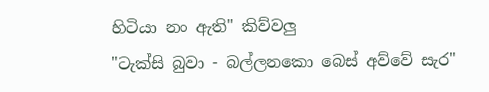හිටියා නං ඇති" කිව්වලු
"ටැක්සි බුවා - බල්ලනකො බෙස් අව්වේ සැර"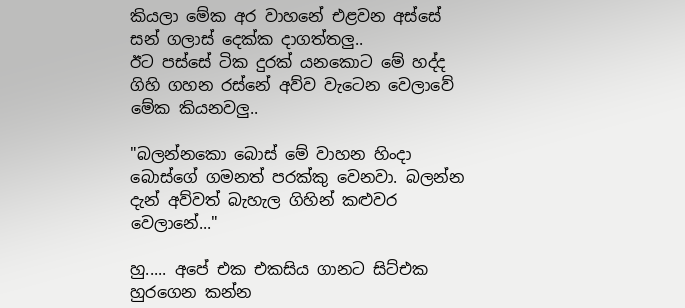කියලා මේක අර වාහනේ එළවන අස්සේ සන් ගලාස් දෙක්ක දාගත්තලු..
ඊට පස්සේ ටික දුරක් යනකොට මේ හද්ද ගිහි ගහන රස්නේ අව්ව වැටෙන වෙලාවේ මේක කියනවලු..

"බලන්නකො බොස් මේ වාහන හිංදා බොස්ගේ ගමනත් පරක්කු වෙනවා. බලන්න දැන් අව්වත් බැහැල ගිහින් කළුවර වෙලානේ..."

හු..... අපේ එක එකසිය ගානට සිට්එක හුරගෙන කන්න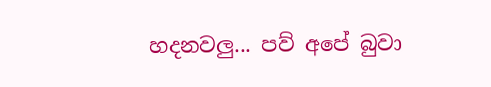හදනවලු... පව් අපේ බුවා